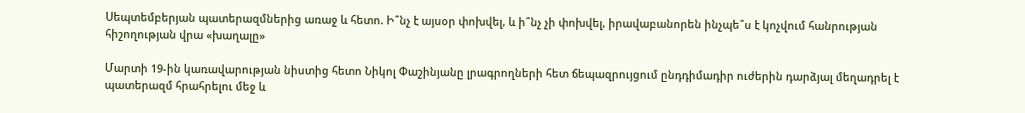Սեպտեմբերյան պատերազմներից առաջ և հետո. Ի՞նչ է այսօր փոխվել, և ի՞նչ չի փոխվել, իրավաբանորեն ինչպե՞ս է կոչվում հանրության հիշողության վրա «խաղալը»

Մարտի 19-ին կառավարության նիստից հետո Նիկոլ Փաշինյանը լրագրողների հետ ճեպազրույցում ընդդիմադիր ուժերին դարձյալ մեղադրել է պատերազմ հրահրելու մեջ և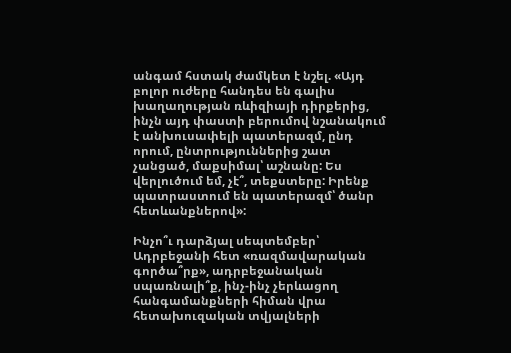անգամ հստակ ժամկետ է նշել. «Այդ բոլոր ուժերը հանդես են գալիս խաղաղության ռևիզիայի դիրքերից, ինչն այդ փաստի բերումով նշանակում է անխուսափելի պատերազմ, ընդ որում, ընտրություններից շատ չանցած, մաքսիմալ՝ աշնանը: Ես վերլուծում եմ, չէ՞, տեքստերը: Իրենք պատրաստում են պատերազմ՝ ծանր հետևանքներով»:

Ինչո՞ւ դարձյալ սեպտեմբեր՝ Ադրբեջանի հետ «ռազմավարական գործա՞րք», ադրբեջանական սպառնալի՞ք, ինչ-ինչ չերևացող հանգամանքների հիման վրա հետախուզական տվյալների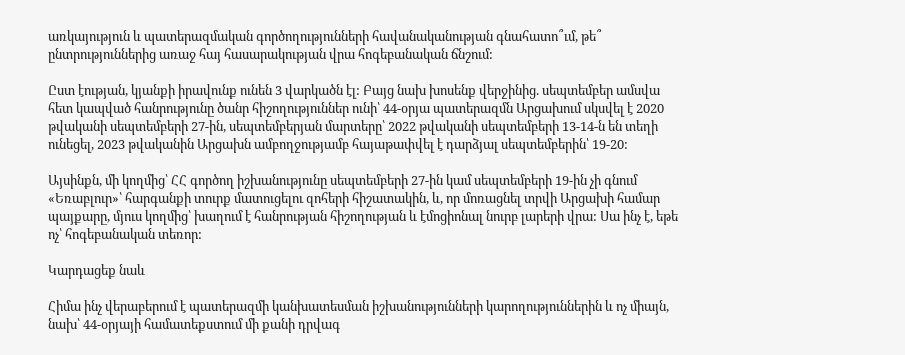առկայություն և պատերազմական գործողությունների հավանականության գնահատո՞ւմ, թե՞ ընտրություններից առաջ հայ հասարակության վրա հոգեբանական ճնշում:

Ըստ էության, կյանքի իրավունք ունեն 3 վարկածն էլ: Բայց նախ խոսենք վերջինից. սեպտեմբեր ամսվա հետ կապված հանրությունը ծանր հիշողություններ ունի՝ 44-օրյա պատերազմն Արցախում սկսվել է 2020 թվականի սեպտեմբերի 27-ին, սեպտեմբերյան մարտերը՝ 2022 թվականի սեպտեմբերի 13-14-ն են տեղի ունեցել, 2023 թվականին Արցախն ամբողջությամբ հայաթափվել է դարձյալ սեպտեմբերին՝ 19-20:

Այսինքն, մի կողմից՝ ՀՀ գործող իշխանությունը սեպտեմբերի 27-ին կամ սեպտեմբերի 19-ին չի գնում «Եռաբլուր»՝ հարգանքի տուրք մատուցելու զոհերի հիշատակին, և, որ մոռացնել տրվի Արցախի համար պայքարը, մյուս կողմից՝ խաղում է հանրության հիշողության և էմոցիոնալ նուրբ լարերի վրա: Սա ինչ է, եթե ոչ՝ հոգեբանական տեռոր:

Կարդացեք նաև

Հիմա ինչ վերաբերում է պատերազմի կանխատեսման իշխանությունների կարողություններին և ոչ միայն, նախ՝ 44-օրյայի համատեքստում մի քանի դրվագ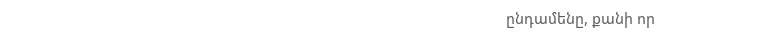ընդամենը, քանի որ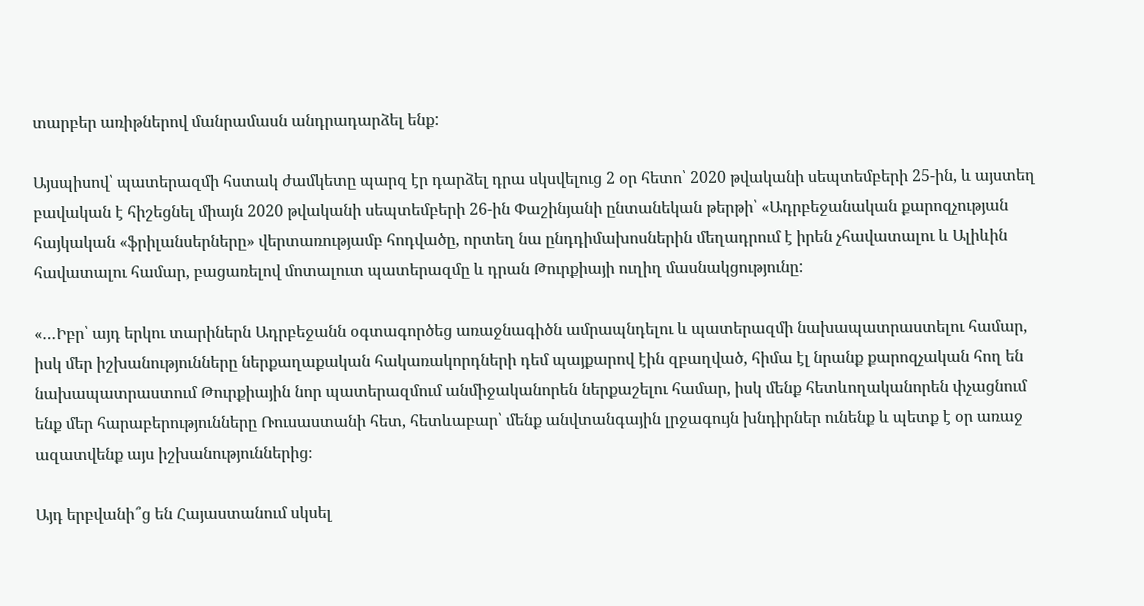տարբեր առիթներով մանրամասն անդրադարձել ենք:

Այսպիսով՝ պատերազմի հստակ ժամկետը պարզ էր դարձել դրա սկսվելուց 2 օր հետո՝ 2020 թվականի սեպտեմբերի 25-ին, և այստեղ բավական է հիշեցնել միայն 2020 թվականի սեպտեմբերի 26-ին Փաշինյանի ընտանեկան թերթի՝ «Ադրբեջանական քարոզչության հայկական «ֆրիլանսերները» վերտառությամբ հոդվածը, որտեղ նա ընդդիմախոսներին մեղադրում է իրեն չհավատալու և Ալիևին հավատալու համար, բացառելով մոտալուտ պատերազմը և դրան Թուրքիայի ուղիղ մասնակցությունը:

«…Իբր՝ այդ երկու տարիներն Ադրբեջանն օգտագործեց առաջնագիծն ամրապնդելու և պատերազմի նախապատրաստելու համար, իսկ մեր իշխանությունները ներքաղաքական հակառակորդների դեմ պայքարով էին զբաղված, հիմա էլ նրանք քարոզչական հող են նախապատրաստում Թուրքիային նոր պատերազմում անմիջականորեն ներքաշելու համար, իսկ մենք հետևողականորեն փչացնում ենք մեր հարաբերությունները Ռուսաստանի հետ, հետևաբար՝ մենք անվտանգային լրջագույն խնդիրներ ունենք և պետք է օր առաջ ազատվենք այս իշխանություններից։

Այդ երբվանի՞ց են Հայաստանում սկսել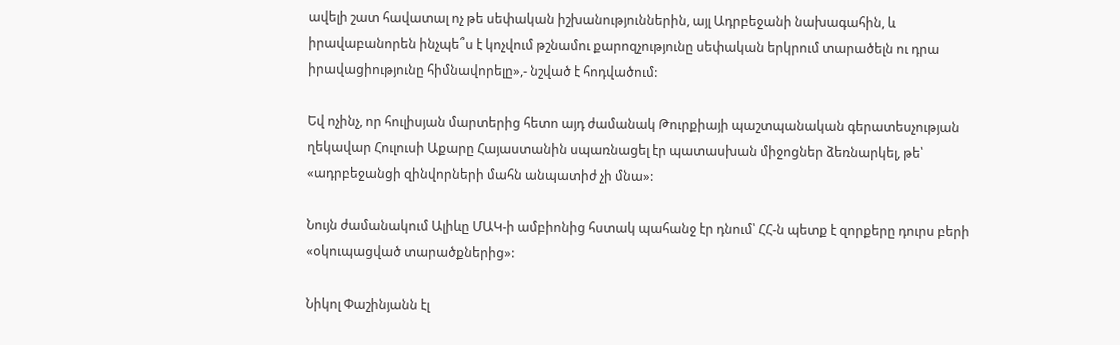ավելի շատ հավատալ ոչ թե սեփական իշխանություններին, այլ Ադրբեջանի նախագահին, և իրավաբանորեն ինչպե՞ս է կոչվում թշնամու քարոզչությունը սեփական երկրում տարածելն ու դրա իրավացիությունը հիմնավորելը»,- նշված է հոդվածում:

Եվ ոչինչ, որ հուլիսյան մարտերից հետո այդ ժամանակ Թուրքիայի պաշտպանական գերատեսչության ղեկավար Հուլուսի Աքարը Հայաստանին սպառնացել էր պատասխան միջոցներ ձեռնարկել, թե՝ «ադրբեջանցի զինվորների մահն անպատիժ չի մնա»:

Նույն ժամանակում Ալիևը ՄԱԿ-ի ամբիոնից հստակ պահանջ էր դնում՝ ՀՀ-ն պետք է զորքերը դուրս բերի «օկուպացված տարածքներից»:

Նիկոլ Փաշինյանն էլ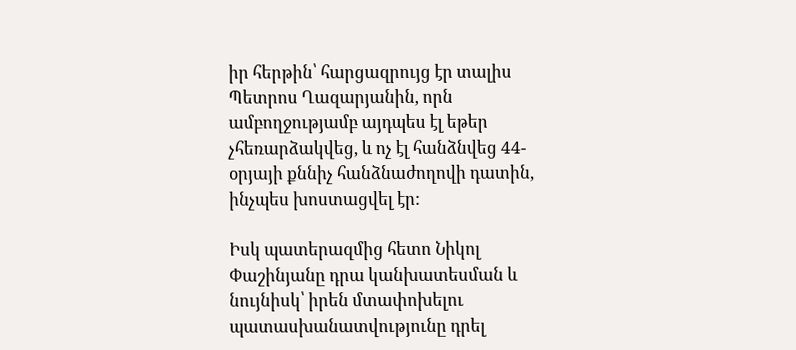իր հերթին՝ հարցազրույց էր տալիս Պետրոս Ղազարյանին, որն ամբողջությամբ այդպես էլ եթեր չհեռարձակվեց, և ոչ էլ հանձնվեց 44-օրյայի քննիչ հանձնաժողովի դատին, ինչպես խոստացվել էր:

Իսկ պատերազմից հետո Նիկոլ Փաշինյանը դրա կանխատեսման և նույնիսկ՝ իրեն մտափոխելու պատասխանատվությունը դրել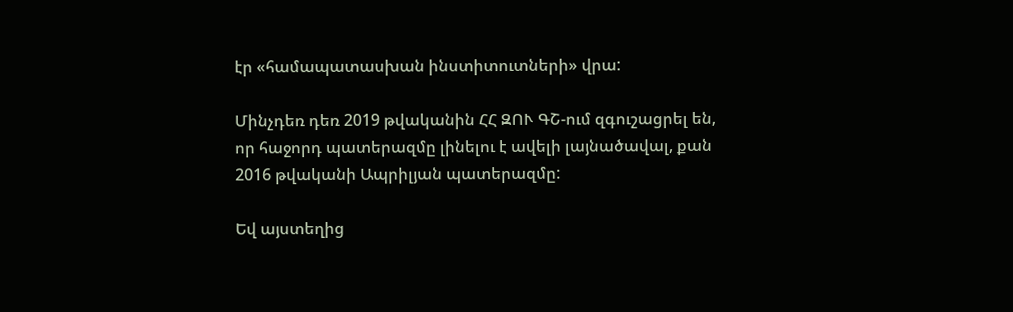էր «համապատասխան ինստիտուտների» վրա:

Մինչդեռ դեռ 2019 թվականին ՀՀ ԶՈՒ ԳՇ-ում զգուշացրել են, որ հաջորդ պատերազմը լինելու է ավելի լայնածավալ, քան 2016 թվականի Ապրիլյան պատերազմը:

Եվ այստեղից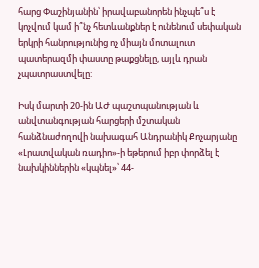հարց Փաշինյանին՝ իրավաբանորեն ինչպե՞ս է կոչվում կամ ի՞նչ հետևանքներ է ունենում սեփական երկրի հանրությունից ոչ միայն մոտալուտ պատերազմի փաստը թաքցնելը, այլև դրան չպատրաստվելը:

Իսկ մարտի 20-ին ԱԺ պաշտպանության և անվտանգության հարցերի մշտական հանձնաժողովի նախագահ Անդրանիկ Քոչարյանը «Լրատվական ռադիո»-ի եթերում իբր փորձել է նախկիններին «կպնել»՝ 44-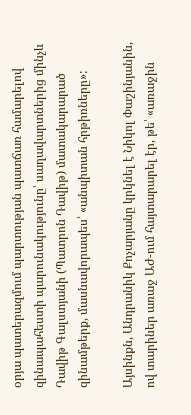օրյա պատերազմում պարտության պատճառ համարելով զինապահեստի պարունակությունը՝ սաղավարտներից մինչև Դավիթ Գալստյանի (Պատրոն Դավիթ) մատակարարած զինամթերք, մասնավորապես՝ «անպիտան հրթիռները»:

Այսինքն, Անդրանիկ Քոչարյանը կրկնել է Նիկոլ Փաշինյանին, ով տարիներ առաջ ԱԺ-ում հայտարարել էր, թե՝ «առաջին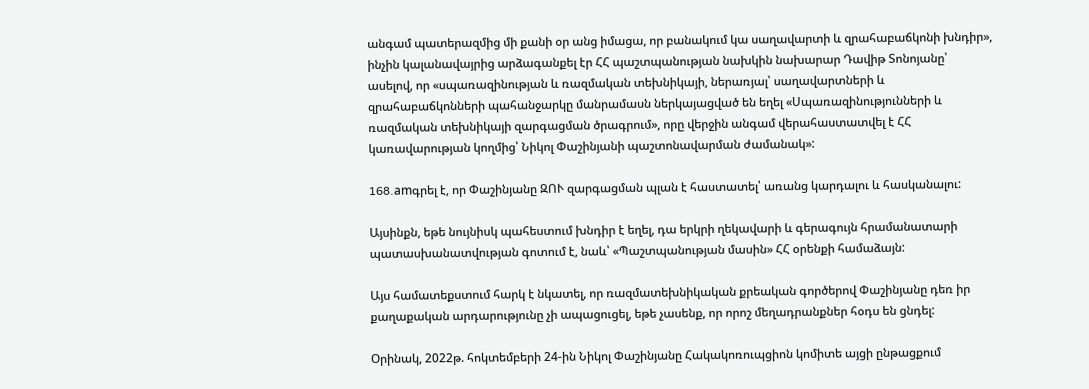անգամ պատերազմից մի քանի օր անց իմացա, որ բանակում կա սաղավարտի և զրահաբաճկոնի խնդիր», ինչին կալանավայրից արձագանքել էր ՀՀ պաշտպանության նախկին նախարար Դավիթ Տոնոյանը՝ ասելով, որ «սպառազինության և ռազմական տեխնիկայի, ներառյալ՝ սաղավարտների և զրահաբաճկոնների պահանջարկը մանրամասն ներկայացված են եղել «Սպառազինությունների և ռազմական տեխնիկայի զարգացման ծրագրում», որը վերջին անգամ վերահաստատվել է ՀՀ կառավարության կողմից՝ Նիկոլ Փաշինյանի պաշտոնավարման ժամանակ»:

168.amգրել է, որ Փաշինյանը ԶՈՒ զարգացման պլան է հաստատել՝ առանց կարդալու և հասկանալու:

Այսինքն, եթե նույնիսկ պահեստում խնդիր է եղել, դա երկրի ղեկավարի և գերագույն հրամանատարի պատասխանատվության գոտում է, նաև՝ «Պաշտպանության մասին» ՀՀ օրենքի համաձայն:

Այս համատեքստում հարկ է նկատել, որ ռազմատեխնիկական քրեական գործերով Փաշինյանը դեռ իր քաղաքական արդարությունը չի ապացուցել, եթե չասենք, որ որոշ մեղադրանքներ հօդս են ցնդել:

Օրինակ, 2022թ. հոկտեմբերի 24-ին Նիկոլ Փաշինյանը Հակակոռուպցիոն կոմիտե այցի ընթացքում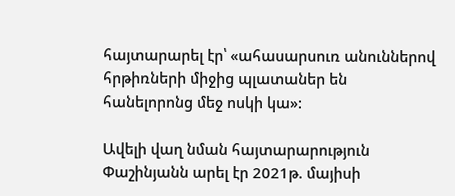հայտարարել էր՝ «ահասարսուռ անուններով հրթիռների միջից պլատաներ են հանելորոնց մեջ ոսկի կա»:

Ավելի վաղ նման հայտարարություն Փաշինյանն արել էր 2021թ. մայիսի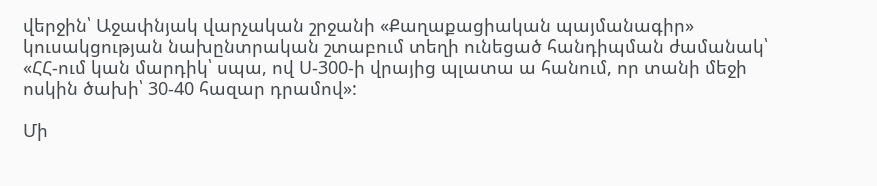վերջին՝ Աջափնյակ վարչական շրջանի «Քաղաքացիական պայմանագիր» կուսակցության նախընտրական շտաբում տեղի ունեցած հանդիպման ժամանակ՝ «ՀՀ-ում կան մարդիկ՝ սպա, ով Ս-300-ի վրայից պլատա ա հանում, որ տանի մեջի ոսկին ծախի՝ 30-40 հազար դրամով»:

Մի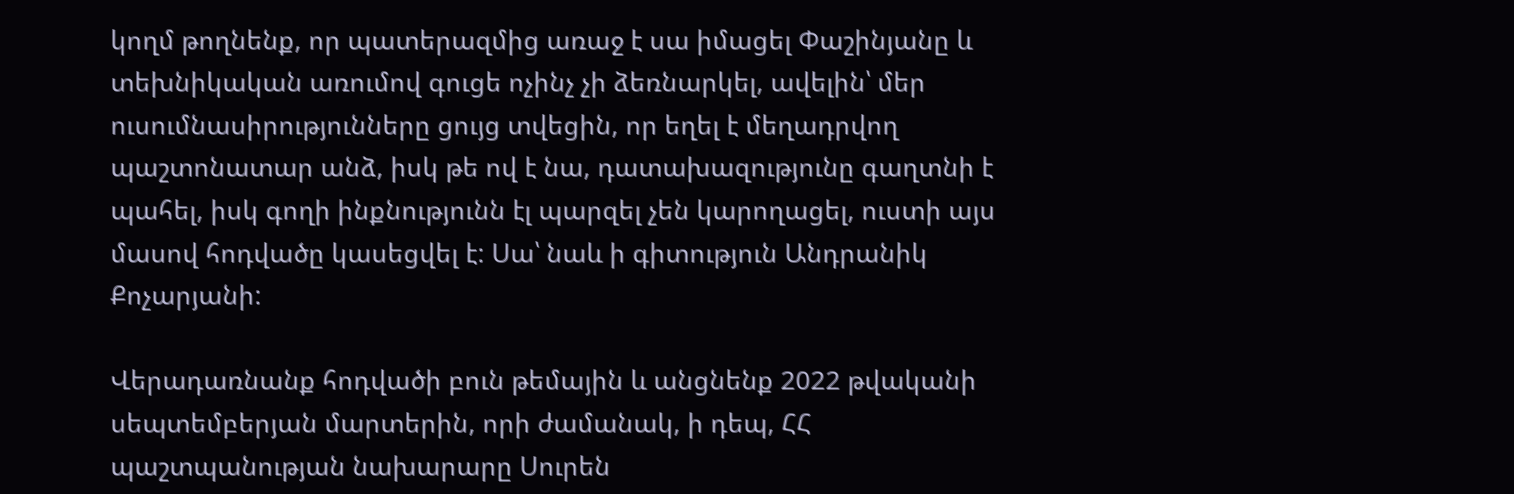կողմ թողնենք, որ պատերազմից առաջ է սա իմացել Փաշինյանը և տեխնիկական առումով գուցե ոչինչ չի ձեռնարկել, ավելին՝ մեր ուսումնասիրությունները ցույց տվեցին, որ եղել է մեղադրվող պաշտոնատար անձ, իսկ թե ով է նա, դատախազությունը գաղտնի է պահել, իսկ գողի ինքնությունն էլ պարզել չեն կարողացել, ուստի այս մասով հոդվածը կասեցվել է: Սա՝ նաև ի գիտություն Անդրանիկ Քոչարյանի:

Վերադառնանք հոդվածի բուն թեմային և անցնենք 2022 թվականի սեպտեմբերյան մարտերին, որի ժամանակ, ի դեպ, ՀՀ պաշտպանության նախարարը Սուրեն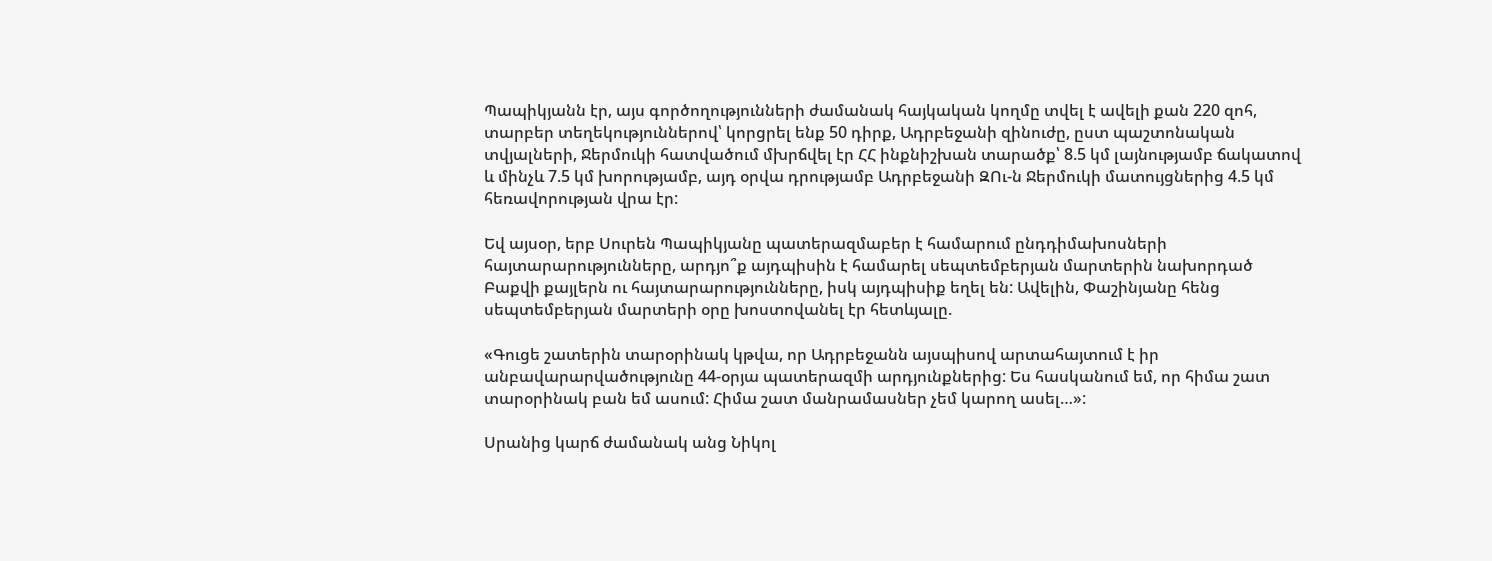Պապիկյանն էր, այս գործողությունների ժամանակ հայկական կողմը տվել է ավելի քան 220 զոհ, տարբեր տեղեկություններով՝ կորցրել ենք 50 դիրք, Ադրբեջանի զինուժը, ըստ պաշտոնական տվյալների, Ջերմուկի հատվածում մխրճվել էր ՀՀ ինքնիշխան տարածք՝ 8.5 կմ լայնությամբ ճակատով և մինչև 7.5 կմ խորությամբ, այդ օրվա դրությամբ Ադրբեջանի ԶՈւ-ն Ջերմուկի մատույցներից 4.5 կմ հեռավորության վրա էր:

Եվ այսօր, երբ Սուրեն Պապիկյանը պատերազմաբեր է համարում ընդդիմախոսների հայտարարությունները, արդյո՞ք այդպիսին է համարել սեպտեմբերյան մարտերին նախորդած Բաքվի քայլերն ու հայտարարությունները, իսկ այդպիսիք եղել են: Ավելին, Փաշինյանը հենց սեպտեմբերյան մարտերի օրը խոստովանել էր հետևյալը.

«Գուցե շատերին տարօրինակ կթվա, որ Ադրբեջանն այսպիսով արտահայտում է իր անբավարարվածությունը 44-օրյա պատերազմի արդյունքներից: Ես հասկանում եմ, որ հիմա շատ տարօրինակ բան եմ ասում: Հիմա շատ մանրամասներ չեմ կարող ասել…»:

Սրանից կարճ ժամանակ անց Նիկոլ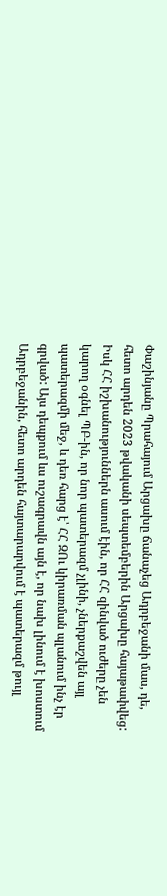Փաշինյանը Պրահայում Արցախը ճանաչեց Ադրբեջանի մաս, դե, հետո արդեն 2023 թվականի սեպտեմբերին Արցախը հայաթափվեց: Իսկ ՀՀ իշխանություններն ասում էին, որ ՀՀ զինված ուժերը չեն կարող օգնել ՊԲ-ին, որ նոր պատերազմ չլինի, չներքաշվեն այլ պատերազմի մեջ, և դեռ հարց է՝ ՀՀ ԶՈւ կիրառման պլանում ինչ էր գրված: Այս դեպքում ևս ուշագրավն այն է, որ նախ լինում է խոստում Ադրբեջանին, հետո արդեն հայտարարվում է պատերազմ թույլ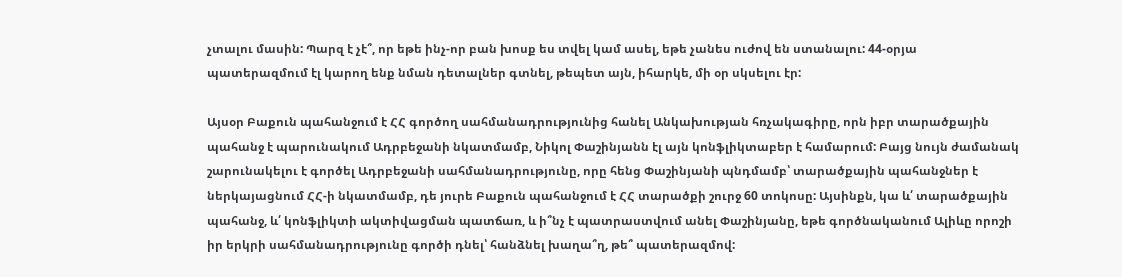չտալու մասին: Պարզ է չէ՞, որ եթե ինչ-որ բան խոսք ես տվել կամ ասել, եթե չանես ուժով են ստանալու: 44-օրյա պատերազմում էլ կարող ենք նման դետալներ գտնել, թեպետ այն, իհարկե, մի օր սկսելու էր:

Այսօր Բաքուն պահանջում է ՀՀ գործող սահմանադրությունից հանել Անկախության հռչակագիրը, որն իբր տարածքային պահանջ է պարունակում Ադրբեջանի նկատմամբ, Նիկոլ Փաշինյանն էլ այն կոնֆլիկտաբեր է համարում: Բայց նույն ժամանակ շարունակելու է գործել Ադրբեջանի սահմանադրությունը, որը հենց Փաշինյանի պնդմամբ՝ տարածքային պահանջներ է ներկայացնում ՀՀ-ի նկատմամբ, դե յուրե Բաքուն պահանջում է ՀՀ տարածքի շուրջ 60 տոկոսը: Այսինքն, կա և՛ տարածքային պահանջ, և՛ կոնֆլիկտի ակտիվացման պատճառ, և ի՞նչ է պատրաստվում անել Փաշինյանը, եթե գործնականում Ալիևը որոշի իր երկրի սահմանադրությունը գործի դնել՝ հանձնել խաղա՞ղ, թե՞ պատերազմով: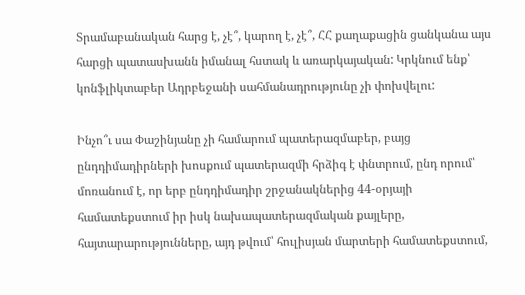Տրամաբանական հարց է, չէ՞, կարող է, չէ՞, ՀՀ քաղաքացին ցանկանա այս հարցի պատասխանն իմանալ հստակ և առարկայական: Կրկնում ենք՝ կոնֆլիկտաբեր Ադրբեջանի սահմանադրությունը չի փոխվելու:

Ինչո՞ւ սա Փաշինյանը չի համարում պատերազմաբեր, բայց ընդդիմադիրների խոսքում պատերազմի հրձիգ է փնտրում, ընդ որում՝ մոռանում է, որ երբ ընդդիմադիր շրջանակներից 44-օրյայի համատեքստում իր իսկ նախապատերազմական քայլերը, հայտարարությունները, այդ թվում՝ հուլիսյան մարտերի համատեքստում,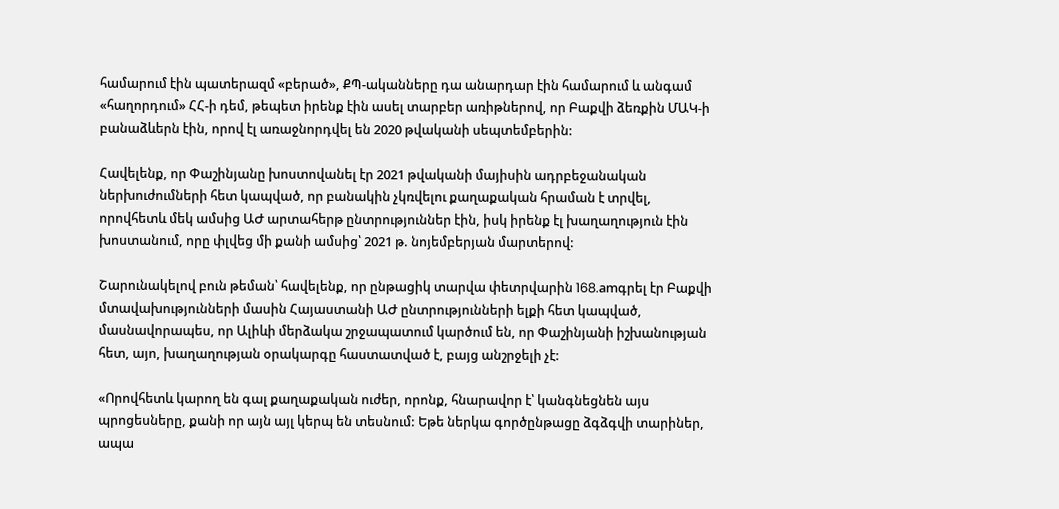համարում էին պատերազմ «բերած», ՔՊ-ականները դա անարդար էին համարում և անգամ «հաղորդում» ՀՀ-ի դեմ, թեպետ իրենք էին ասել տարբեր առիթներով, որ Բաքվի ձեռքին ՄԱԿ-ի բանաձևերն էին, որով էլ առաջնորդվել են 2020 թվականի սեպտեմբերին:

Հավելենք, որ Փաշինյանը խոստովանել էր 2021 թվականի մայիսին ադրբեջանական ներխուժումների հետ կապված, որ բանակին չկռվելու քաղաքական հրաման է տրվել, որովհետև մեկ ամսից ԱԺ արտահերթ ընտրություններ էին, իսկ իրենք էլ խաղաղություն էին խոստանում, որը փլվեց մի քանի ամսից՝ 2021 թ. նոյեմբերյան մարտերով:

Շարունակելով բուն թեման՝ հավելենք, որ ընթացիկ տարվա փետրվարին 168.amգրել էր Բաքվի մտավախությունների մասին Հայաստանի ԱԺ ընտրությունների ելքի հետ կապված, մասնավորապես, որ Ալիևի մերձակա շրջապատում կարծում են, որ Փաշինյանի իշխանության հետ, այո, խաղաղության օրակարգը հաստատված է, բայց անշրջելի չէ:

«Որովհետև կարող են գալ քաղաքական ուժեր, որոնք, հնարավոր է՝ կանգնեցնեն այս պրոցեսները, քանի որ այն այլ կերպ են տեսնում: Եթե ներկա գործընթացը ձգձգվի տարիներ, ապա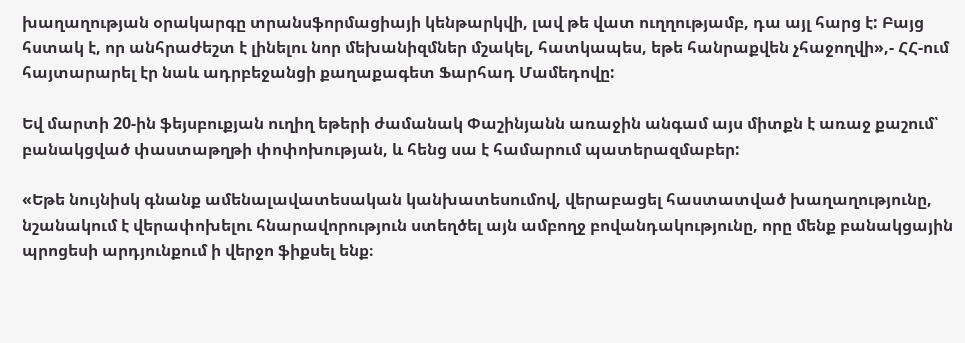խաղաղության օրակարգը տրանսֆորմացիայի կենթարկվի, լավ թե վատ ուղղությամբ, դա այլ հարց է: Բայց հստակ է, որ անհրաժեշտ է լինելու նոր մեխանիզմներ մշակել, հատկապես, եթե հանրաքվեն չհաջողվի»,- ՀՀ-ում հայտարարել էր նաև ադրբեջանցի քաղաքագետ Ֆարհադ Մամեդովը:

Եվ մարտի 20-ին ֆեյսբուքյան ուղիղ եթերի ժամանակ Փաշինյանն առաջին անգամ այս միտքն է առաջ քաշում՝ բանակցված փաստաթղթի փոփոխության, և հենց սա է համարում պատերազմաբեր:

«Եթե նույնիսկ գնանք ամենալավատեսական կանխատեսումով, վերաբացել հաստատված խաղաղությունը, նշանակում է վերափոխելու հնարավորություն ստեղծել այն ամբողջ բովանդակությունը, որը մենք բանակցային պրոցեսի արդյունքում ի վերջո ֆիքսել ենք։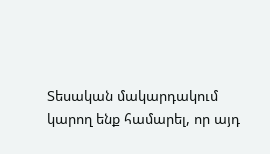Տեսական մակարդակում կարող ենք համարել, որ այդ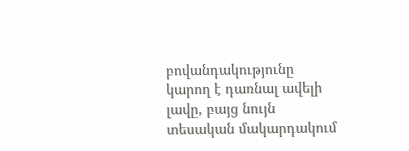բովանդակությունը կարող է դառնալ ավելի լավը, բայց նույն տեսական մակարդակում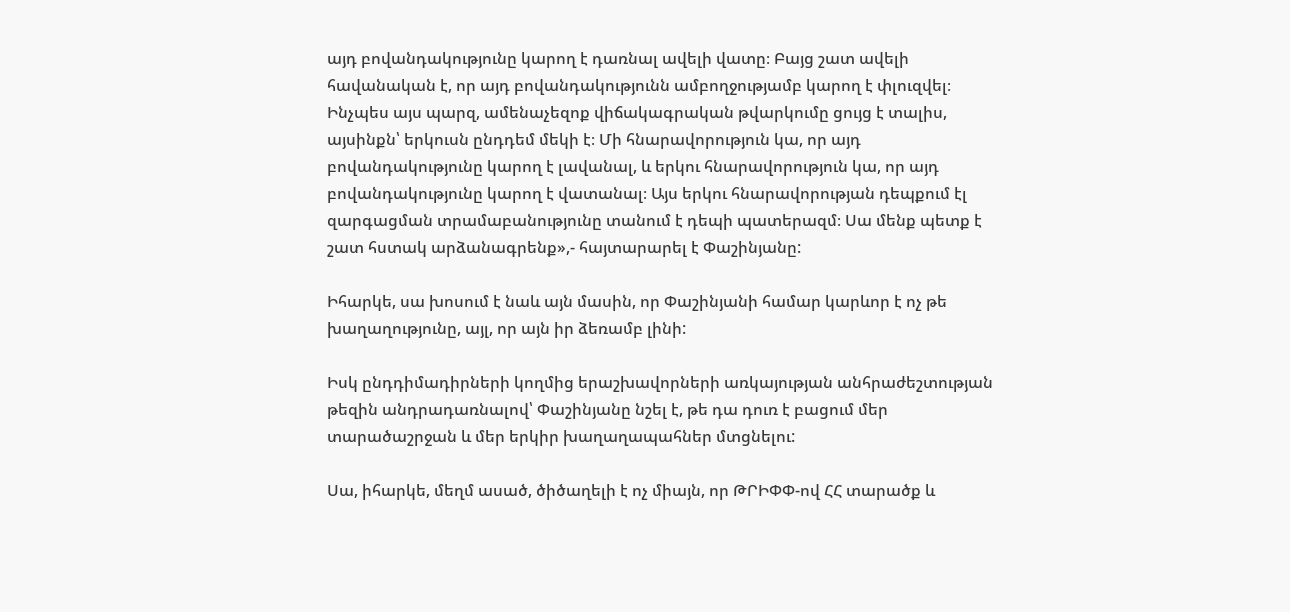այդ բովանդակությունը կարող է դառնալ ավելի վատը։ Բայց շատ ավելի հավանական է, որ այդ բովանդակությունն ամբողջությամբ կարող է փլուզվել։ Ինչպես այս պարզ, ամենաչեզոք վիճակագրական թվարկումը ցույց է տալիս, այսինքն՝ երկուսն ընդդեմ մեկի է։ Մի հնարավորություն կա, որ այդ բովանդակությունը կարող է լավանալ, և երկու հնարավորություն կա, որ այդ բովանդակությունը կարող է վատանալ։ Այս երկու հնարավորության դեպքում էլ զարգացման տրամաբանությունը տանում է դեպի պատերազմ։ Սա մենք պետք է շատ հստակ արձանագրենք»,- հայտարարել է Փաշինյանը:

Իհարկե, սա խոսում է նաև այն մասին, որ Փաշինյանի համար կարևոր է ոչ թե խաղաղությունը, այլ, որ այն իր ձեռամբ լինի:

Իսկ ընդդիմադիրների կողմից երաշխավորների առկայության անհրաժեշտության թեզին անդրադառնալով՝ Փաշինյանը նշել է, թե դա դուռ է բացում մեր տարածաշրջան և մեր երկիր խաղաղապահներ մտցնելու:

Սա, իհարկե, մեղմ ասած, ծիծաղելի է ոչ միայն, որ ԹՐԻՓՓ-ով ՀՀ տարածք և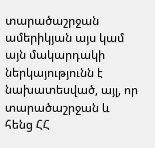տարածաշրջան ամերիկյան այս կամ այն մակարդակի ներկայությունն է նախատեսված, այլ, որ տարածաշրջան և հենց ՀՀ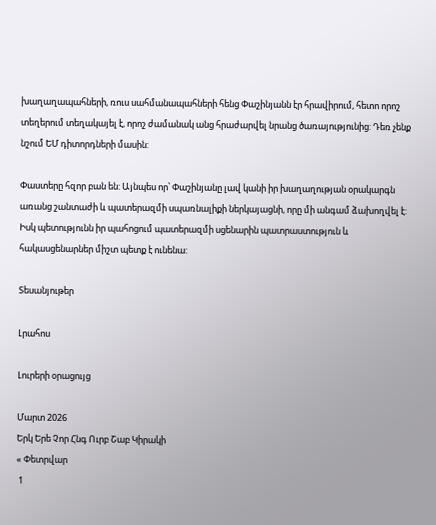խաղաղապահների, ռուս սահմանապահների հենց Փաշինյանն էր հրավիրում, հետո որոշ տեղերում տեղակայել է, որոշ ժամանակ անց հրաժարվել նրանց ծառայությունից: Դեռ չենք նշում ԵՄ դիտորդների մասին:

Փաստերը հզոր բան են: Այնպես որ՝ Փաշինյանը լավ կանի իր խաղաղության օրակարգն առանց շանտաժի և պատերազմի սպառնալիքի ներկայացնի, որը մի անգամ ձախողվել է: Իսկ պետությունն իր պահոցում պատերազմի սցենարին պատրաստություն և հակասցենարներ միշտ պետք է ունենա:

Տեսանյութեր

Լրահոս

Լուրերի օրացույց

Մարտ 2026
Երկ Երե Չոր Հնգ Ուրբ Շաբ Կիրակի
« Փետրվար
 1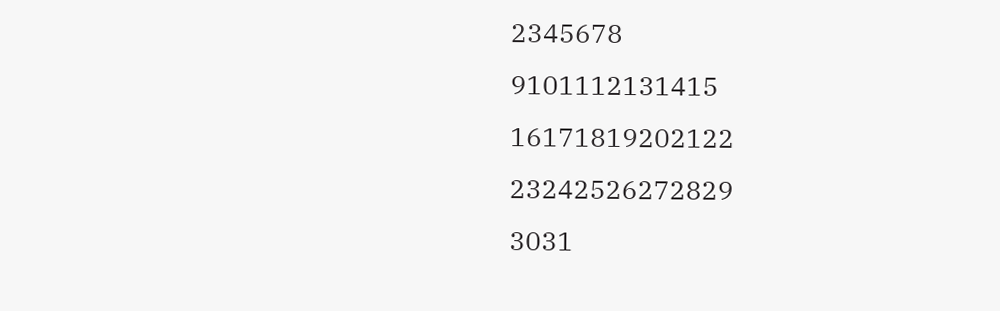2345678
9101112131415
16171819202122
23242526272829
3031